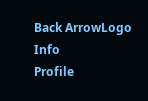Back ArrowLogo
Info
Profile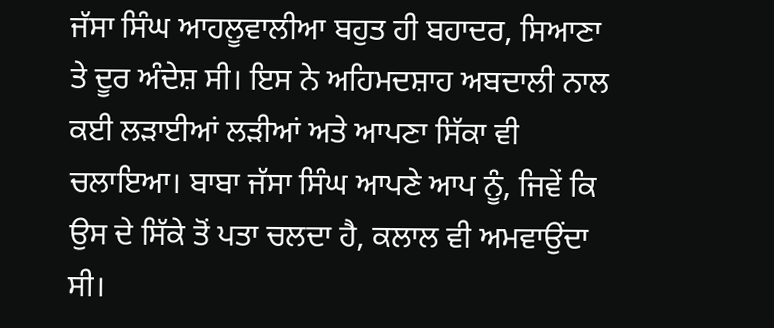ਜੱਸਾ ਸਿੰਘ ਆਹਲੂਵਾਲੀਆ ਬਹੁਤ ਹੀ ਬਹਾਦਰ, ਸਿਆਣਾ ਤੇ ਦੂਰ ਅੰਦੇਸ਼ ਸੀ। ਇਸ ਨੇ ਅਹਿਮਦਸ਼ਾਹ ਅਬਦਾਲੀ ਨਾਲ ਕਈ ਲੜਾਈਆਂ ਲੜੀਆਂ ਅਤੇ ਆਪਣਾ ਸਿੱਕਾ ਵੀ ਚਲਾਇਆ। ਬਾਬਾ ਜੱਸਾ ਸਿੰਘ ਆਪਣੇ ਆਪ ਨੂੰ, ਜਿਵੇਂ ਕਿ ਉਸ ਦੇ ਸਿੱਕੇ ਤੋਂ ਪਤਾ ਚਲਦਾ ਹੈ, ਕਲਾਲ ਵੀ ਅਮਵਾਉਂਦਾ ਸੀ।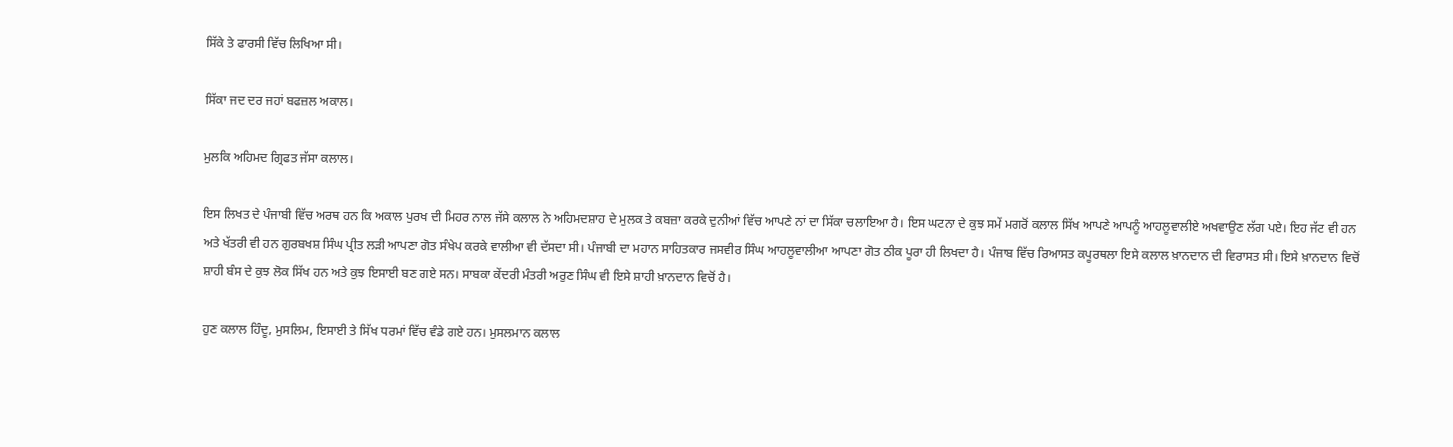ਸਿੱਕੇ ਤੇ ਫਾਰਸੀ ਵਿੱਚ ਲਿਖਿਆ ਸੀ।

ਸਿੱਕਾ ਜਦ ਦਰ ਜਹਾਂ ਬਫਜ਼ਲ ਅਕਾਲ।

ਮੁਲਕਿ ਅਹਿਮਦ ਗ੍ਰਿਫਤ ਜੱਸਾ ਕਲਾਲ।

ਇਸ ਲਿਖਤ ਦੇ ਪੰਜਾਬੀ ਵਿੱਚ ਅਰਥ ਹਨ ਕਿ ਅਕਾਲ ਪੁਰਖ ਦੀ ਮਿਹਰ ਨਾਲ ਜੱਸੇ ਕਲਾਲ ਨੇ ਅਹਿਮਦਸ਼ਾਹ ਦੇ ਮੁਲਕ ਤੇ ਕਬਜ਼ਾ ਕਰਕੇ ਦੁਨੀਆਂ ਵਿੱਚ ਆਪਣੇ ਨਾਂ ਦਾ ਸਿੱਕਾ ਚਲਾਇਆ ਹੈ। ਇਸ ਘਟਨਾ ਦੇ ਕੁਝ ਸਮੇਂ ਮਗਰੋਂ ਕਲਾਲ ਸਿੱਖ ਆਪਣੇ ਆਪਨੂੰ ਆਹਲੂਵਾਲੀਏ ਅਖਵਾਉਣ ਲੱਗ ਪਏ। ਇਹ ਜੱਟ ਵੀ ਹਨ ਅਤੇ ਖੱਤਰੀ ਵੀ ਹਨ ਗੁਰਬਖਸ਼ ਸਿੰਘ ਪ੍ਰੀਤ ਲੜੀ ਆਪਣਾ ਗੋਤ ਸੰਖੇਪ ਕਰਕੇ ਵਾਲੀਆ ਵੀ ਦੱਸਦਾ ਸੀ। ਪੰਜਾਬੀ ਦਾ ਮਹਾਨ ਸਾਹਿਤਕਾਰ ਜਸਵੀਰ ਸਿੰਘ ਆਹਲੂਵਾਲੀਆ ਆਪਣਾ ਗੋਤ ਠੀਕ ਪੂਰਾ ਹੀ ਲਿਖਦਾ ਹੈ। ਪੰਜਾਬ ਵਿੱਚ ਰਿਆਸਤ ਕਪੂਰਥਲਾ ਇਸੇ ਕਲਾਲ ਖ਼ਾਨਦਾਨ ਦੀ ਵਿਰਾਸਤ ਸੀ। ਇਸੇ ਖ਼ਾਨਦਾਨ ਵਿਚੋਂ ਸ਼ਾਹੀ ਬੰਸ ਦੇ ਕੁਝ ਲੋਕ ਸਿੱਖ ਹਨ ਅਤੇ ਕੁਝ ਇਸਾਈ ਬਣ ਗਏ ਸਨ। ਸਾਬਕਾ ਕੇਂਦਰੀ ਮੰਤਰੀ ਅਰੁਣ ਸਿੰਘ ਵੀ ਇਸੇ ਸ਼ਾਹੀ ਖ਼ਾਨਦਾਨ ਵਿਚੋਂ ਹੈ।

ਹੁਣ ਕਲਾਲ ਹਿੰਦੂ, ਮੁਸਲਿਮ, ਇਸਾਈ ਤੇ ਸਿੱਖ ਧਰਮਾਂ ਵਿੱਚ ਵੰਡੇ ਗਏ ਹਨ। ਮੁਸਲਮਾਨ ਕਲਾਲ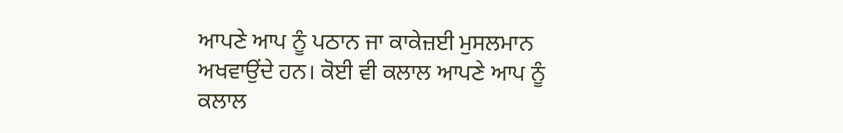ਆਪਣੇ ਆਪ ਨੂੰ ਪਠਾਨ ਜਾ ਕਾਕੇਜ਼ਈ ਮੁਸਲਮਾਨ ਅਖਵਾਉਂਦੇ ਹਨ। ਕੋਈ ਵੀ ਕਲਾਲ ਆਪਣੇ ਆਪ ਨੂੰ ਕਲਾਲ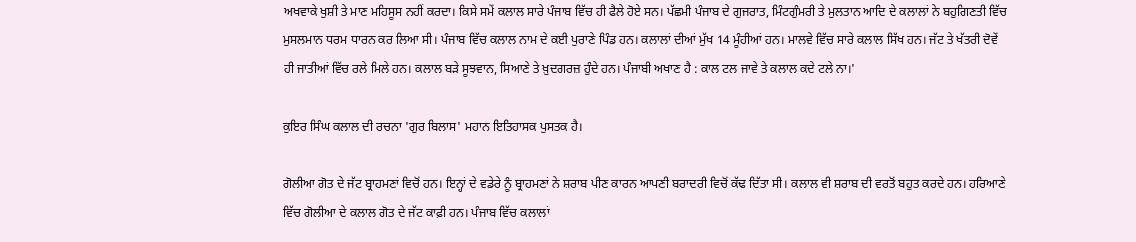ਅਖਵਾਕੇ ਖੁਸ਼ੀ ਤੇ ਮਾਣ ਮਹਿਸੂਸ ਨਹੀਂ ਕਰਦਾ। ਕਿਸੇ ਸਮੇਂ ਕਲਾਲ ਸਾਰੇ ਪੰਜਾਬ ਵਿੱਚ ਹੀ ਫੈਲੇ ਹੋਏ ਸਨ। ਪੱਛਮੀ ਪੰਜਾਬ ਦੇ ਗੁਜਰਾਤ, ਮਿੰਟਗੁੰਮਰੀ ਤੇ ਮੁਲਤਾਨ ਆਦਿ ਦੇ ਕਲਾਲਾਂ ਨੇ ਬਹੁਗਿਣਤੀ ਵਿੱਚ ਮੁਸਲਮਾਨ ਧਰਮ ਧਾਰਨ ਕਰ ਲਿਆ ਸੀ। ਪੰਜਾਬ ਵਿੱਚ ਕਲਾਲ ਨਾਮ ਦੇ ਕਈ ਪੁਰਾਣੇ ਪਿੰਡ ਹਨ। ਕਲਾਲਾਂ ਦੀਆਂ ਮੁੱਖ 14 ਮੂੰਹੀਆਂ ਹਨ। ਮਾਲਵੇ ਵਿੱਚ ਸਾਰੇ ਕਲਾਲ ਸਿੱਖ ਹਨ। ਜੱਟ ਤੇ ਖੱਤਰੀ ਦੋਵੇਂ ਹੀ ਜਾਤੀਆਂ ਵਿੱਚ ਰਲੇ ਮਿਲੇ ਹਨ। ਕਲਾਲ ਬੜੇ ਸੂਝਵਾਨ, ਸਿਆਣੇ ਤੇ ਖ਼ੁਦਗਰਜ਼ ਹੁੰਦੇ ਹਨ। ਪੰਜਾਬੀ ਅਖਾਣ ਹੈ : ਕਾਲ ਟਲ ਜਾਵੇ ਤੇ ਕਲਾਲ ਕਦੇ ਟਲੇ ਨਾ।'

ਕੁਇਰ ਸਿੰਘ ਕਲਾਲ ਦੀ ਰਚਨਾ 'ਗੁਰ ਬਿਲਾਸ' ਮਹਾਨ ਇਤਿਹਾਸਕ ਪੁਸਤਕ ਹੈ।

ਗੋਲੀਆ ਗੋਤ ਦੇ ਜੱਟ ਬ੍ਰਾਹਮਣਾਂ ਵਿਚੋਂ ਹਨ। ਇਨ੍ਹਾਂ ਦੇ ਵਡੇਰੇ ਨੂੰ ਬ੍ਰਾਹਮਣਾਂ ਨੇ ਸ਼ਰਾਬ ਪੀਣ ਕਾਰਨ ਆਪਣੀ ਬਰਾਦਰੀ ਵਿਚੋਂ ਕੱਢ ਦਿੱਤਾ ਸੀ। ਕਲਾਲ ਵੀ ਸ਼ਰਾਬ ਦੀ ਵਰਤੋਂ ਬਹੁਤ ਕਰਦੇ ਹਨ। ਹਰਿਆਣੇ ਵਿੱਚ ਗੋਲੀਆ ਦੇ ਕਲਾਲ ਗੋਤ ਦੇ ਜੱਟ ਕਾਫ਼ੀ ਹਨ। ਪੰਜਾਬ ਵਿੱਚ ਕਲਾਲਾਂ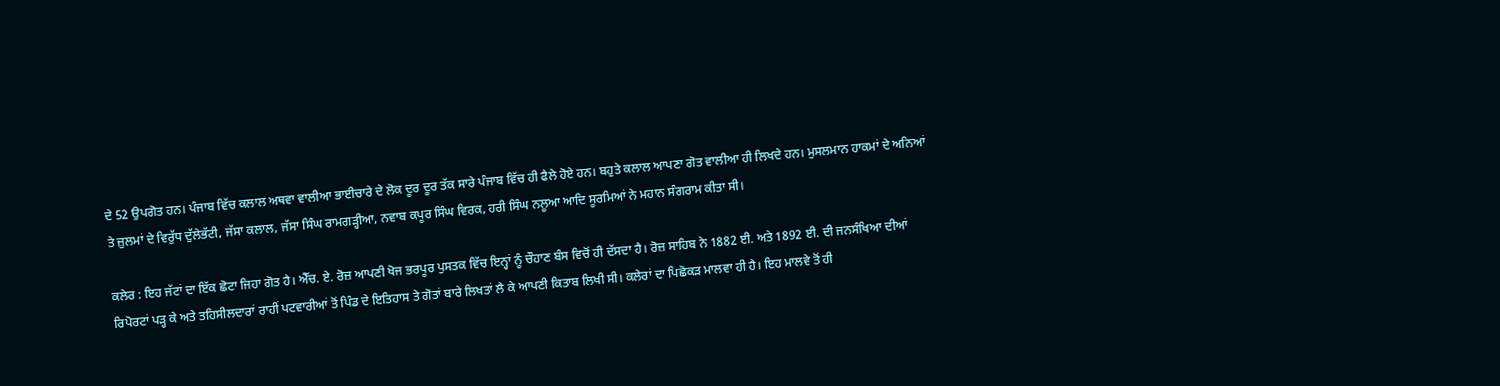ਦੇ 52 ਉਪਗੋਤ ਹਨ। ਪੰਜਾਬ ਵਿੱਚ ਕਲਾਲ ਅਥਵਾ ਵਾਲੀਆ ਭਾਈਚਾਰੇ ਦੇ ਲੋਕ ਦੂਰ ਦੂਰ ਤੱਕ ਸਾਰੇ ਪੰਜਾਬ ਵਿੱਚ ਹੀ ਫੈਲੇ ਹੋਏ ਹਨ। ਬਹੁਤੇ ਕਲਾਲ ਆਪਣਾ ਗੋਤ ਵਾਲੀਆ ਹੀ ਲਿਖਦੇ ਹਨ। ਮੁਸਲਮਾਨ ਹਾਕਮਾਂ ਦੇ ਅਨਿਆਂ ਤੇ ਜ਼ੁਲਮਾਂ ਦੇ ਵਿਰੁੱਧ ਦੁੱਲੇਭੱਟੀ, ਜੱਸਾ ਕਲਾਲ, ਜੱਸਾ ਸਿੰਘ ਰਾਮਗੜ੍ਹੀਆ, ਨਵਾਬ ਕਪੂਰ ਸਿੰਘ ਵਿਰਕ, ਹਰੀ ਸਿੰਘ ਨਲੂਆ ਆਦਿ ਸੂਰਮਿਆਂ ਨੇ ਮਹਾਨ ਸੰਗਰਾਮ ਕੀਤਾ ਸੀ।

ਕਲੇਰ : ਇਹ ਜੱਟਾਂ ਦਾ ਇੱਕ ਛੋਟਾ ਜਿਹਾ ਗੋਤ ਹੈ। ਐੱਚ. ਏ. ਰੋਜ਼ ਆਪਣੀ ਖੋਜ ਭਰਪੂਰ ਪੁਸਤਕ ਵਿੱਚ ਇਨ੍ਹਾਂ ਨੂੰ ਚੌਹਾਣ ਬੰਸ ਵਿਚੋਂ ਹੀ ਦੱਸਦਾ ਹੈ। ਰੋਜ਼ ਸਾਹਿਬ ਨੇ 1882 ਈ. ਅਤੇ 1892 ਈ. ਦੀ ਜਨਸੰਖਿਆ ਦੀਆਂ ਰਿਪੋਰਟਾਂ ਪੜ੍ਹ ਕੇ ਅਤੇ ਤਹਿਸੀਲਦਾਰਾਂ ਰਾਹੀਂ ਪਟਵਾਰੀਆਂ ਤੋਂ ਪਿੰਡ ਦੇ ਇਤਿਹਾਸ ਤੇ ਗੋਤਾਂ ਬਾਰੇ ਲਿਖਤਾਂ ਲੈ ਕੇ ਆਪਣੀ ਕਿਤਾਬ ਲਿਖੀ ਸੀ। ਕਲੇਰਾਂ ਦਾ ਪਿਛੋਕੜ ਮਾਲਵਾ ਹੀ ਹੈ। ਇਹ ਮਾਲਵੇ ਤੋਂ ਹੀ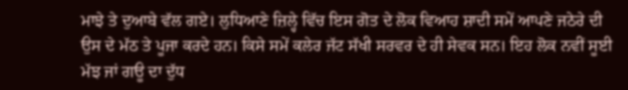ਮਾਝੇ ਤੇ ਦੁਆਬੇ ਵੱਲ ਗਏ। ਲੁਧਿਆਣੇ ਜ਼ਿਲ੍ਹੇ ਵਿੱਚ ਇਸ ਗੋਤ ਦੇ ਲੋਕ ਵਿਆਹ ਸ਼ਾਦੀ ਸਮੇਂ ਆਪਣੇ ਜਠੇਰੇ ਦੀ ਉਸ ਦੇ ਮੱਠ ਤੇ ਪੂਜਾ ਕਰਦੇ ਹਨ। ਕਿਸੇ ਸਮੇਂ ਕਲੇਰ ਜੱਟ ਸੱਖੀ ਸਰਵਰ ਦੇ ਹੀ ਸੇਵਕ ਸਨ। ਇਹ ਲੋਕ ਨਵੀਂ ਸੂਈ ਮੱਝ ਜਾਂ ਗਊ ਦਾ ਦੁੱਧ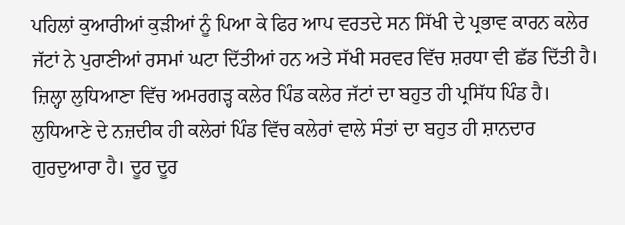ਪਹਿਲਾਂ ਕੁਆਰੀਆਂ ਕੁੜੀਆਂ ਨੂੰ ਪਿਆ ਕੇ ਫਿਰ ਆਪ ਵਰਤਦੇ ਸਨ ਸਿੱਖੀ ਦੇ ਪ੍ਰਭਾਵ ਕਾਰਨ ਕਲੇਰ ਜੱਟਾਂ ਨੇ ਪੁਰਾਣੀਆਂ ਰਸਮਾਂ ਘਟਾ ਦਿੱਤੀਆਂ ਹਨ ਅਤੇ ਸੱਖੀ ਸਰਵਰ ਵਿੱਚ ਸ਼ਰਧਾ ਵੀ ਛੱਡ ਦਿੱਤੀ ਹੈ। ਜ਼ਿਲ੍ਹਾ ਲੁਧਿਆਣਾ ਵਿੱਚ ਅਮਰਗੜ੍ਹ ਕਲੇਰ ਪਿੰਡ ਕਲੇਰ ਜੱਟਾਂ ਦਾ ਬਹੁਤ ਹੀ ਪ੍ਰਸਿੱਧ ਪਿੰਡ ਹੈ। ਲੁਧਿਆਣੇ ਦੇ ਨਜ਼ਦੀਕ ਹੀ ਕਲੇਰਾਂ ਪਿੰਡ ਵਿੱਚ ਕਲੇਰਾਂ ਵਾਲੇ ਸੰਤਾਂ ਦਾ ਬਹੁਤ ਹੀ ਸ਼ਾਨਦਾਰ ਗੁਰਦੁਆਰਾ ਹੈ। ਦੂਰ ਦੂਰ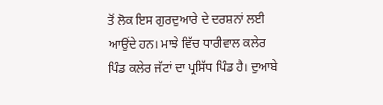ਤੋਂ ਲੋਕ ਇਸ ਗੁਰਦੁਆਰੇ ਦੇ ਦਰਸ਼ਨਾਂ ਲਈ ਆਉਂਦੇ ਹਨ। ਮਾਝੇ ਵਿੱਚ ਧਾਰੀਵਾਲ ਕਲੇਰ ਪਿੰਡ ਕਲੇਰ ਜੱਟਾਂ ਦਾ ਪ੍ਰਸਿੱਧ ਪਿੰਡ ਹੈ। ਦੁਆਬੇ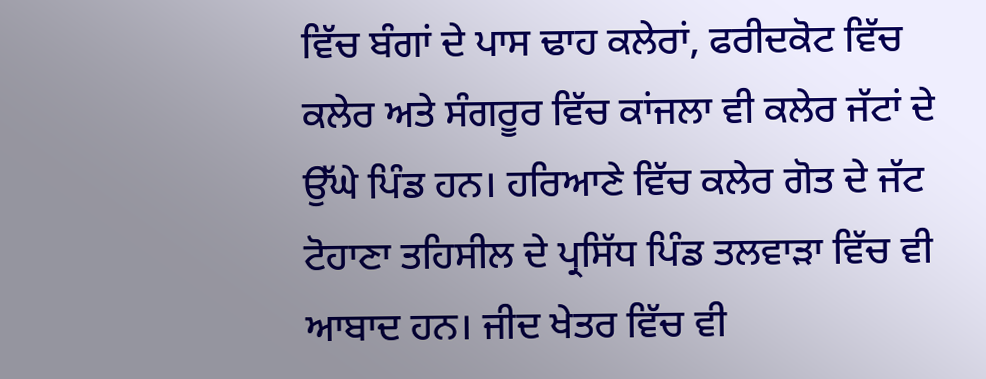ਵਿੱਚ ਬੰਗਾਂ ਦੇ ਪਾਸ ਢਾਹ ਕਲੇਰਾਂ, ਫਰੀਦਕੋਟ ਵਿੱਚ ਕਲੇਰ ਅਤੇ ਸੰਗਰੂਰ ਵਿੱਚ ਕਾਂਜਲਾ ਵੀ ਕਲੇਰ ਜੱਟਾਂ ਦੇ ਉੱਘੇ ਪਿੰਡ ਹਨ। ਹਰਿਆਣੇ ਵਿੱਚ ਕਲੇਰ ਗੋਤ ਦੇ ਜੱਟ ਟੋਹਾਣਾ ਤਹਿਸੀਲ ਦੇ ਪ੍ਰਸਿੱਧ ਪਿੰਡ ਤਲਵਾੜਾ ਵਿੱਚ ਵੀ ਆਬਾਦ ਹਨ। ਜੀਦ ਖੇਤਰ ਵਿੱਚ ਵੀ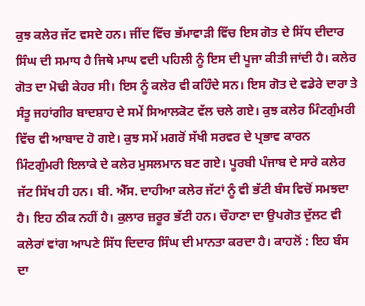ਕੁਝ ਕਲੇਰ ਜੱਟ ਵਸਦੇ ਹਨ। ਜੀਂਦ ਵਿੱਚ ਭੱਮਾਵਾੜੀ ਵਿੱਚ ਇਸ ਗੋਤ ਦੇ ਸਿੱਧ ਦੀਦਾਰ ਸਿੰਘ ਦੀ ਸਮਾਧ ਹੈ ਜਿਥੇ ਮਾਘ ਵਦੀ ਪਹਿਲੀ ਨੂੰ ਇਸ ਦੀ ਪੂਜਾ ਕੀਤੀ ਜਾਂਦੀ ਹੈ। ਕਲੇਰ ਗੋਤ ਦਾ ਮੋਢੀ ਕੇਹਰ ਸੀ। ਇਸ ਨੂੰ ਕਲੇਰ ਵੀ ਕਹਿੰਦੇ ਸਨ। ਇਸ ਗੋਤ ਦੇ ਵਡੇਰੇ ਦਾਰਾ ਤੇ ਸੰਤੂ ਜਹਾਂਗੀਰ ਬਾਦਸ਼ਾਹ ਦੇ ਸਮੇਂ ਸਿਆਲਕੋਟ ਵੱਲ ਚਲੇ ਗਏ। ਕੁਝ ਕਲੇਰ ਮਿੰਟਗੁੰਮਰੀ ਵਿੱਚ ਵੀ ਆਬਾਦ ਹੋ ਗਏ। ਕੁਝ ਸਮੇਂ ਮਗਰੋਂ ਸੱਖੀ ਸਰਵਰ ਦੇ ਪ੍ਰਭਾਵ ਕਾਰਨ ਮਿੰਟਗੁੰਮਰੀ ਇਲਾਕੇ ਦੇ ਕਲੇਰ ਮੁਸਲਮਾਨ ਬਣ ਗਏ। ਪੂਰਬੀ ਪੰਜਾਬ ਦੇ ਸਾਰੇ ਕਲੇਰ ਜੱਟ ਸਿੱਖ ਹੀ ਹਨ। ਬੀ. ਐੱਸ. ਦਾਹੀਆ ਕਲੇਰ ਜੱਟਾਂ ਨੂੰ ਵੀ ਭੱਟੀ ਬੰਸ ਵਿਚੋਂ ਸਮਝਦਾ ਹੈ। ਇਹ ਠੀਕ ਨਹੀਂ ਹੈ। ਕੁਲਾਰ ਜ਼ਰੂਰ ਭੱਟੀ ਹਨ। ਚੌਹਾਣਾ ਦਾ ਉਪਗੋਤ ਦੁੱਲਟ ਵੀ ਕਲੇਰਾਂ ਵਾਂਗ ਆਪਣੇ ਸਿੱਧ ਦਿਦਾਰ ਸਿੰਘ ਦੀ ਮਾਨਤਾ ਕਰਦਾ ਹੈ। ਕਾਹਲੋਂ : ਇਹ ਬੰਸ ਦਾ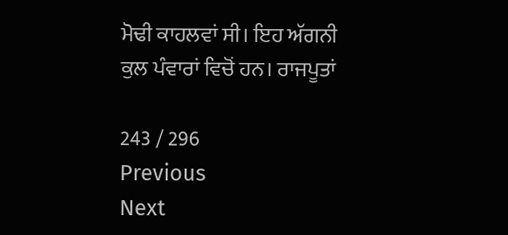ਮੋਢੀ ਕਾਹਲਵਾਂ ਸੀ। ਇਹ ਅੱਗਨੀ ਕੁਲ ਪੰਵਾਰਾਂ ਵਿਚੋਂ ਹਨ। ਰਾਜਪੂਤਾਂ

243 / 296
Previous
Next